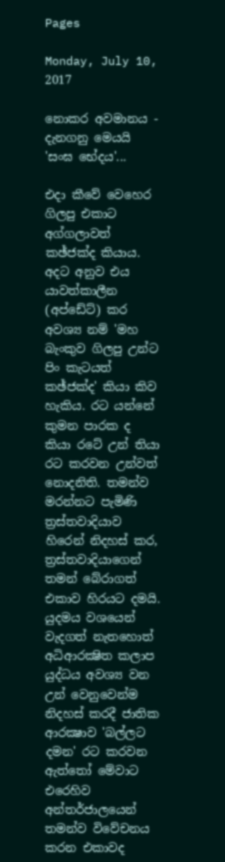Pages

Monday, July 10, 2017

නොකර අවමානය - දැනගනු මෙයයි 'සංඝ භේදය'...

එදා කීවේ වෙහෙර ගිලපු එකාට අග්ගලාවත් කඡ්ජක්‌ද කියාය. අදට අනුව එය යාවත්කාලීන (අප්ඩේට්‌) කර අවශ්‍ය නම් 'මහ බැංකුව ගිලපු උන්ට පිං කැටයත් කඡ්ජක්‌ද' කියා කිව හැකිය. රට යන්නේ කුමන පාරක ද කියා රටේ උන් තියා රට කරවන උන්වත් නොදනිති. තමන්ව මරන්නට පැමිණි ත්‍රස්‌තවාදියාව හිරෙන් නිදහස්‌ කර, ත්‍රස්‌තවාදියාගෙන් තමන් බේරාගත් එකාව හිරයට දමයි. යුදමය වශයෙන් වැදගත් නැතහොත් අධිආරක්‍ෂිත කලාප යුද්ධය අවශ්‍ය වන උන් වෙනුවෙන්ම නිදහස්‌ කරදී ජාතික ආරක්‍ෂාව 'බල්ලට දමන' රට කරවන ඇත්තෝ මේවාට එරෙහිව අන්තර්ජාලයෙන් තමන්ව විවේචනය කරන එකාවද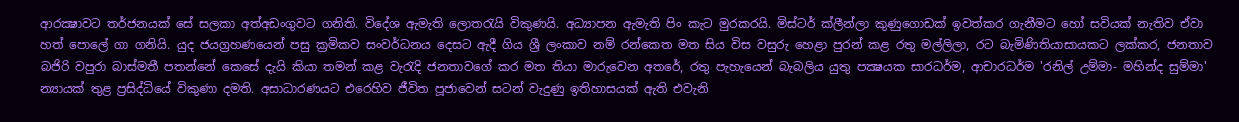ආරක්‍ෂාවට තර්ජනයක්‌ සේ සලකා අත්අඩංගුවට ගනිති. විදේශ ඇමැති ලොතරැයි විකුණයි. අධ්‍යාපන ඇමැති පිං කැට මුරකරයි. මිස්‌ටර් ක්‌ලීන්ලා කුණුගොඩක්‌ ඉවත්කර ගැනීමට හෝ සවියක්‌ නැතිව ඒවා හත් පොලේ ගා ගනියි. යුද ජයග්‍රහණයෙන් පසු ක්‍රමිකව සංවර්ධනය දෙසට ඇදී ගිය ශ්‍රී ලංකාව නම් රන්කෙත මත සිය විස වසුරු හෙළා පුරන් කළ රතු මල්ලිලා, රට බැමිණිතියාසායකට ලක්‌කර, ජනතාව බජිරි වපුරා බාස්‌මතී පතන්නේ කෙසේ දැයි කියා තමන් කළ වැරැදි ජනතාවගේ කර මත තියා මාරුවෙන අතරේ, රතු පැහැයෙන් බැබලිය යුතු පක්‍ෂයක සාරධර්ම, ආචාරධර්ම 'රනිල් උම්මා- මහින්ද සුම්මා' න්‍යායක්‌ තුළ ප්‍රසිද්ධියේ විකුණා දමති. අසාධාරණයට එරෙහිව ජීවිත පූජාවෙන් සටන් වැදුණු ඉතිහාසයක්‌ ඇති එවැනි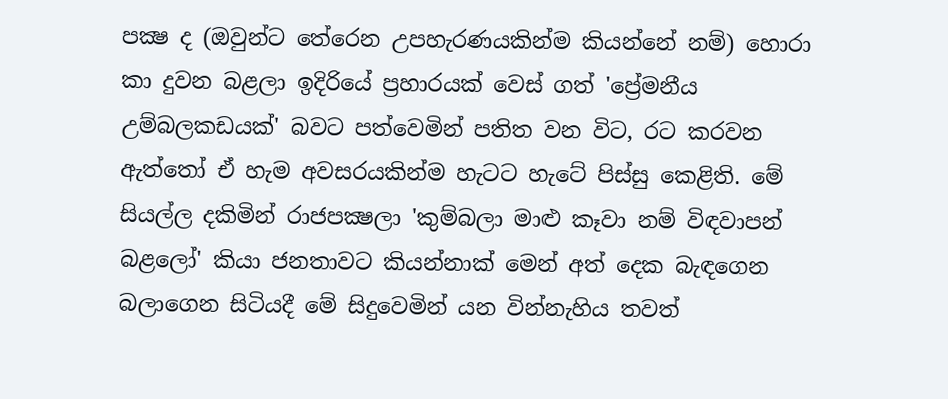පක්‍ෂ ද (ඔවුන්ට තේරෙන උපහැරණයකින්ම කියන්නේ නම්) හොරා කා දුවන බළලා ඉදිරියේ ප්‍රහාරයක්‌ වෙස්‌ ගත් 'ප්‍රේමනීය උම්බලකඩයක්‌' බවට පත්වෙමින් පතිත වන විට, රට කරවන ඇත්තෝ ඒ හැම අවසරයකින්ම හැටට හැටේ පිස්‌සු කෙළිති. මේ සියල්ල දකිමින් රාජපක්‍ෂලා 'කුම්බලා මාළු කෑවා නම් විඳවාපන් බළලෝ' කියා ජනතාවට කියන්නාක්‌ මෙන් අත් දෙක බැඳගෙන බලාගෙන සිටියදී මේ සිදුවෙමින් යන වින්නැහිය තවත්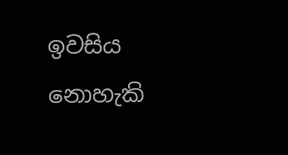ඉවසිය නොහැකි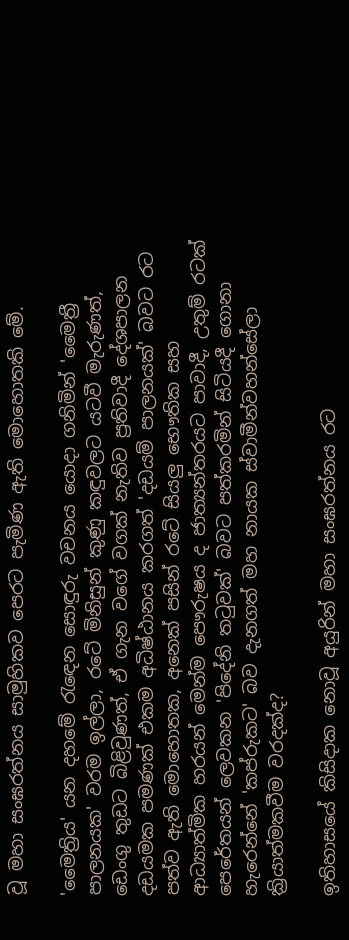වූ මහා සංඝරත්නය සාමුහිකව පෙරට පැමිණ ඇති මොහොතකි මේ.

'මෛත්‍රිය' යන දහමේ රැඳෙන සොඳුරු වචනය යොදා ගනිමින් 'මෛත්‍රී පාලනයක' වරම ඉල්ලා, රටේ මිනිසුන් කුණු කඳුවලට යටවී මැරුණත්, ඩෙංගු තුඩට බිළිවුණත්, ඒ ගැන වගේ වගක්‌ නැතිව ප්‍රතිවාදී දේශපාලන දඩයමක පමණක්‌ එකම අධිෂ්ඨානය කරගත් 'දඩයම් පාලනයක්‌' බවට රට පත්ව ඇති මොහොතක, අනෙක්‌ පසින් රටේ සියලු භෞතික සහ ආධ්‍යාත්මික හරයන් මෙන්ම පෞරුෂය ද ජාත්‍යන්තරයට පාවාදී, උතුම් රටක්‌ පෙරේතයන් ලෙවකන 'පිදේනි තටුවක්‌' බවට පත්කරමින් සිටියදී ගොනා හැරෙන්නේ 'කප්රුකට' බව දැනගත් මහ නායක ස්‌වාමීන්වහන්සේලා ක්‍රියාත්මකවීම වරදක්‌ද?

ඉතිහාසයේ කිසිදාක නොවූ අයුරින් මහා සංඝරත්නය රට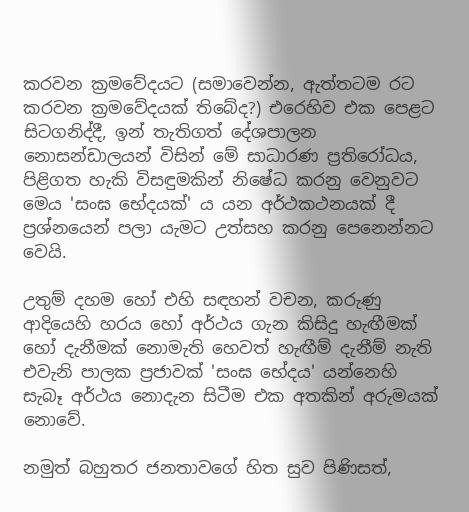කරවන ක්‍රමවේදයට (සමාවෙන්න, ඇත්තටම රට කරවන ක්‍රමවේදයක්‌ තිබේද?) එරෙහිව එක පෙළට සිටගනිද්දී, ඉන් තැතිගත් දේශපාලන නොසන්ඩාලයන් විසින් මේ සාධාරණ ප්‍රතිරෝධය, පිළිගත හැකි විසඳුමකින් නිෂේධ කරනු වෙනුවට මෙය 'සංඝ භේදයක්‌' ය යන අර්ථකථනයක්‌ දී ප්‍රශ්නයෙන් පලා යැමට උත්සහ කරනු පෙනෙන්නට වෙයි.

උතුම් දහම හෝ එහි සඳහන් වචන, කරුණු ආදියෙහි හරය හෝ අර්ථය ගැන කිසිදු හැඟීමක්‌ හෝ දැනීමක්‌ නොමැති හෙවත් හැඟීම් දැනීම් නැති එවැනි පාලක ප්‍රජාවක්‌ 'සංඝ භේදය' යන්නෙහි සැබෑ අර්ථය නොදැන සිටීම එක අතකින් අරුමයක්‌ නොවේ.

නමුත් බහුතර ජනතාවගේ හිත සුව පිණිසත්,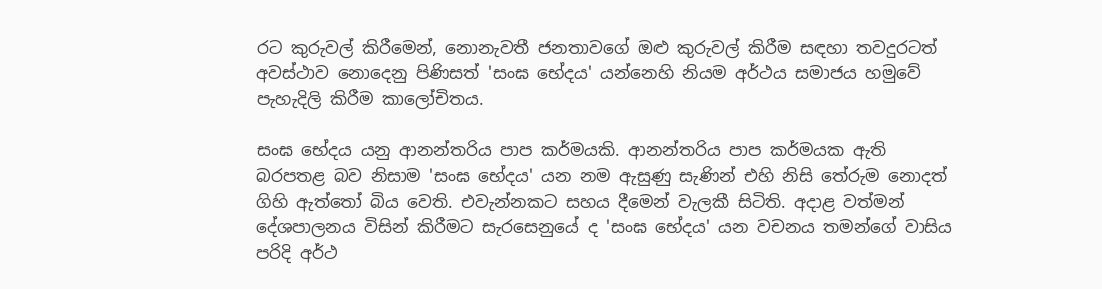රට කුරුවල් කිරීමෙන්, නොනැවතී ජනතාවගේ ඔළු කුරුවල් කිරීම සඳහා තවදුරටත් අවස්‌ථාව නොදෙනු පිණිසත් 'සංඝ භේදය' යන්නෙහි නියම අර්ථය සමාජය හමුවේ පැහැදිලි කිරීම කාලෝචිතය.

සංඝ භේදය යනු ආනන්තරිය පාප කර්මයකි. ආනන්තරිය පාප කර්මයක ඇති බරපතළ බව නිසාම 'සංඝ භේදය' යන නම ඇසුණු සැණින් එහි නිසි තේරුම නොදත් ගිහි ඇත්තෝ බිය වෙති. එවැන්නකට සහය දීමෙන් වැලකී සිටිති. අදාළ වත්මන් දේශපාලනය විසින් කිරීමට සැරසෙනුයේ ද 'සංඝ භේදය' යන වචනය තමන්ගේ වාසිය පරිදි අර්ථ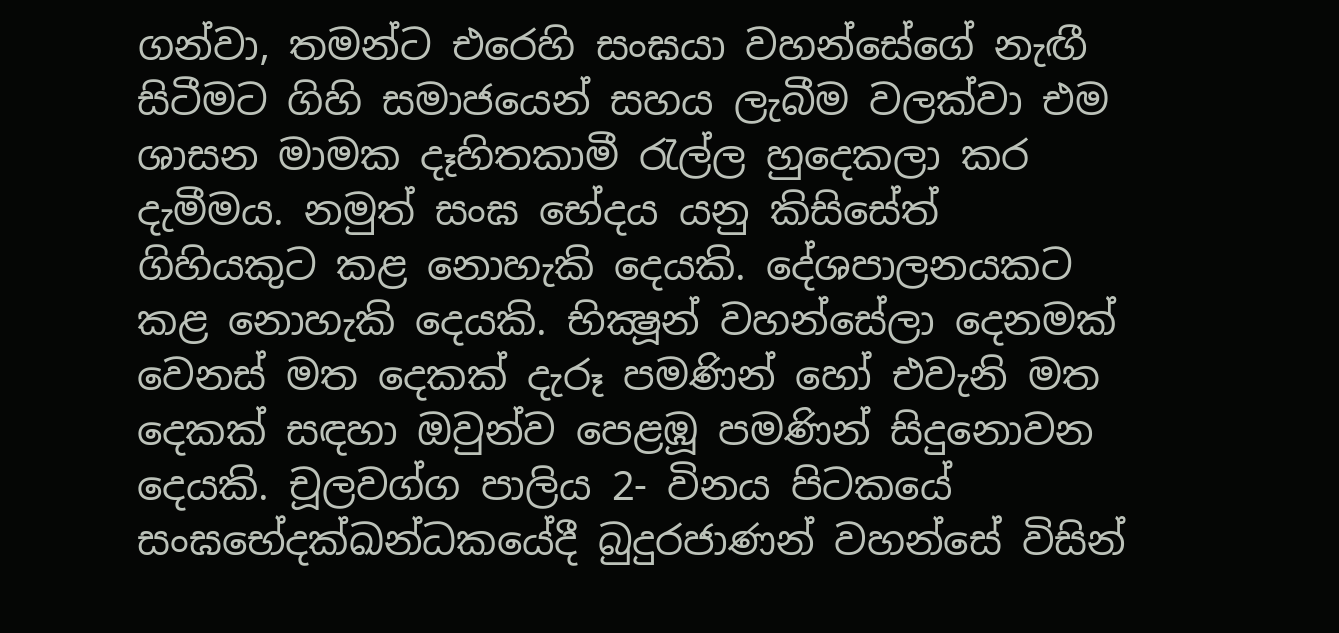ගන්වා, තමන්ට එරෙහි සංඝයා වහන්සේගේ නැඟී සිටීමට ගිහි සමාජයෙන් සහය ලැබීම වලක්‌වා එම ශාසන මාමක දෑහිතකාමී රැල්ල හුදෙකලා කර දැමීමය. නමුත් සංඝ භේදය යනු කිසිසේත් ගිහියකුට කළ නොහැකි දෙයකි. දේශපාලනයකට කළ නොහැකි දෙයකි. භික්‍ෂූන් වහන්සේලා දෙනමක්‌ වෙනස්‌ මත දෙකක්‌ දැරූ පමණින් හෝ එවැනි මත දෙකක්‌ සඳහා ඔවුන්ව පෙළඹූ පමණින් සිදුනොවන දෙයකි. චූලවග්ග පාලිය 2- විනය පිටකයේ සංඝභේදක්‌ඛන්ධකයේදී බුදුරජාණන් වහන්සේ විසින්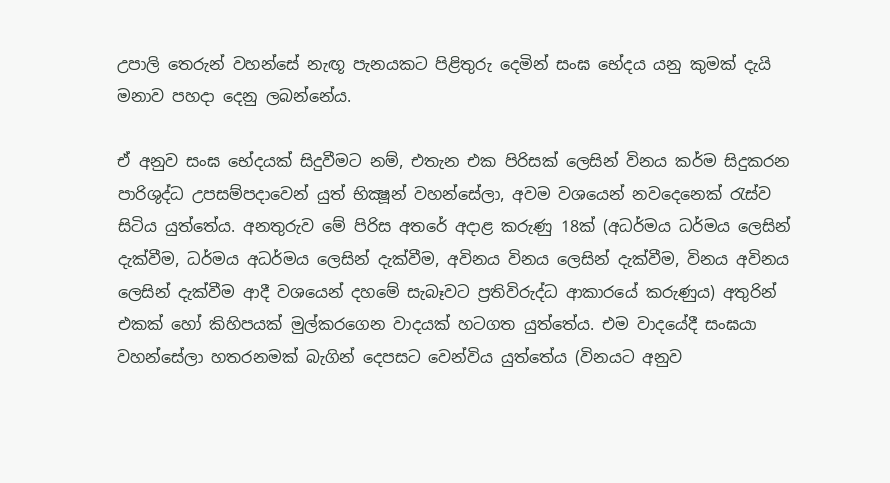උපාලි තෙරුන් වහන්සේ නැඟූ පැනයකට පිළිතුරු දෙමින් සංඝ භේදය යනු කුමක්‌ දැයි මනාව පහදා දෙනු ලබන්නේය.

ඒ අනුව සංඝ භේදයක්‌ සිදුවීමට නම්, එතැන එක පිරිසක්‌ ලෙසින් විනය කර්ම සිදුකරන පාරිශුද්ධ උපසම්පදාවෙන් යුත් භික්‍ෂූන් වහන්සේලා, අවම වශයෙන් නවදෙනෙක්‌ රැස්‌ව සිටිය යුත්තේය. අනතුරුව මේ පිරිස අතරේ අදාළ කරුණු 18ක්‌ (අධර්මය ධර්මය ලෙසින් දැක්‌වීම, ධර්මය අධර්මය ලෙසින් දැක්‌වීම, අවිනය විනය ලෙසින් දැක්‌වීම, විනය අවිනය ලෙසින් දැක්‌වීම ආදී වශයෙන් දහමේ සැබෑවට ප්‍රතිවිරුද්ධ ආකාරයේ කරුණුය) අතුරින් එකක්‌ හෝ කිහිපයක්‌ මුල්කරගෙන වාදයක්‌ හටගත යුත්තේය. එම වාදයේදී සංඝයා වහන්සේලා හතරනමක්‌ බැගින් දෙපසට වෙන්විය යුත්තේය (විනයට අනුව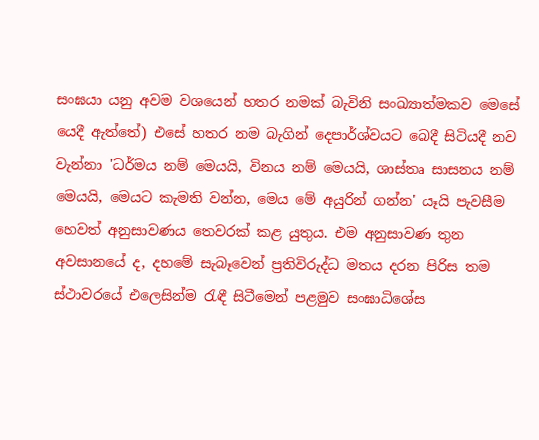සංඝයා යනු අවම වශයෙන් හතර නමක්‌ බැවිනි සංඛ්‍යාත්මකව මෙසේ යෙදී ඇත්තේ) එසේ හතර නම බැගින් දෙපාර්ශ්වයට බෙදී සිටියදී නව වැන්නා 'ධර්මය නම් මෙයයි, විනය නම් මෙයයි, ශාස්‌තෘ සාසනය නම් මෙයයි, මෙයට කැමති වන්න, මෙය මේ අයුරින් ගන්න' යෑයි පැවසීම හෙවත් අනුසාවණය තෙවරක්‌ කළ යුතුය. එම අනුසාවණ තුන අවසානයේ ද, දහමේ සැබෑවෙන් ප්‍රතිවිරුද්ධ මතය දරන පිරිස තම ස්‌ථාවරයේ එලෙසින්ම රැඳී සිටීමෙන් පළමුව සංඝාධිශේස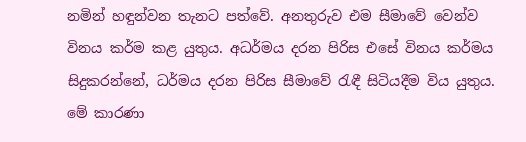නමින් හඳුන්වන තැනට පත්වේ. අනතුරුව එම සීමාවේ වෙන්ව විනය කර්ම කළ යුතුය. අධර්මය දරන පිරිස එසේ විනය කර්මය සිදුකරන්නේ, ධර්මය දරන පිරිස සීමාවේ රැඳී සිටියදීම විය යුතුය. මේ කාරණා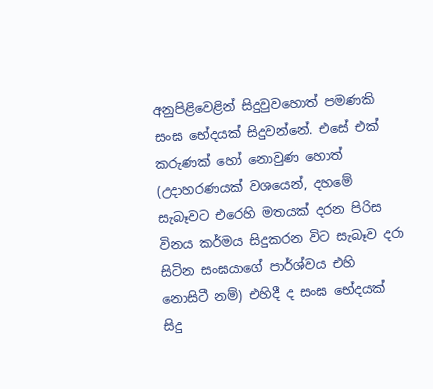අනුපිළිවෙළින් සිදුවුවහොත් පමණකි සංඝ භේදයක්‌ සිදුවන්නේ. එසේ එක්‌ කරුණක්‌ හෝ නොවුණ හොත් (උදාහරණයක්‌ වශයෙන්, දහමේ සැබෑවට එරෙහි මතයක්‌ දරන පිරිස විනය කර්මය සිදුකරන විට සැබෑව දරා සිටින සංඝයාගේ පාර්ශ්වය එහි නොසිටී නම්) එහිදී ද සංඝ භේදයක්‌ සිදු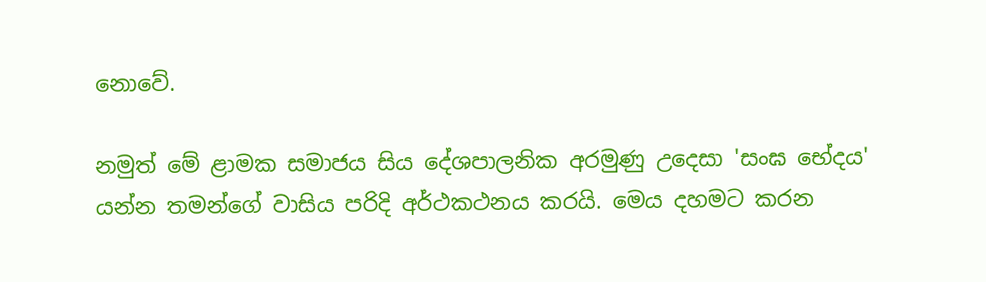නොවේ.

නමුත් මේ ළාමක සමාජය සිය දේශපාලනික අරමුණු උදෙසා 'සංඝ භේදය' යන්න තමන්ගේ වාසිය පරිදි අර්ථකථනය කරයි. මෙය දහමට කරන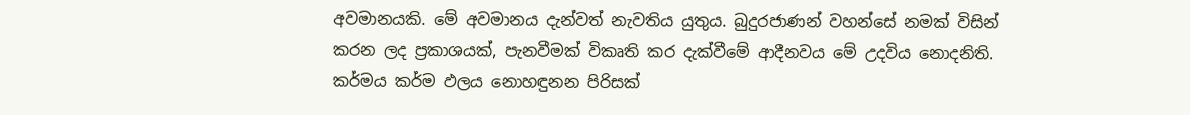අවමානයකි. මේ අවමානය දැන්වත් නැවතිය යුතුය. බුදුරජාණන් වහන්සේ නමක්‌ විසින් කරන ලද ප්‍රකාශයක්‌, පැනවීමක්‌ විකෘති කර දැක්‌වීමේ ආදීනවය මේ උදවිය නොදනිති. කර්මය කර්ම ඵලය නොහඳුනන පිරිසක්‌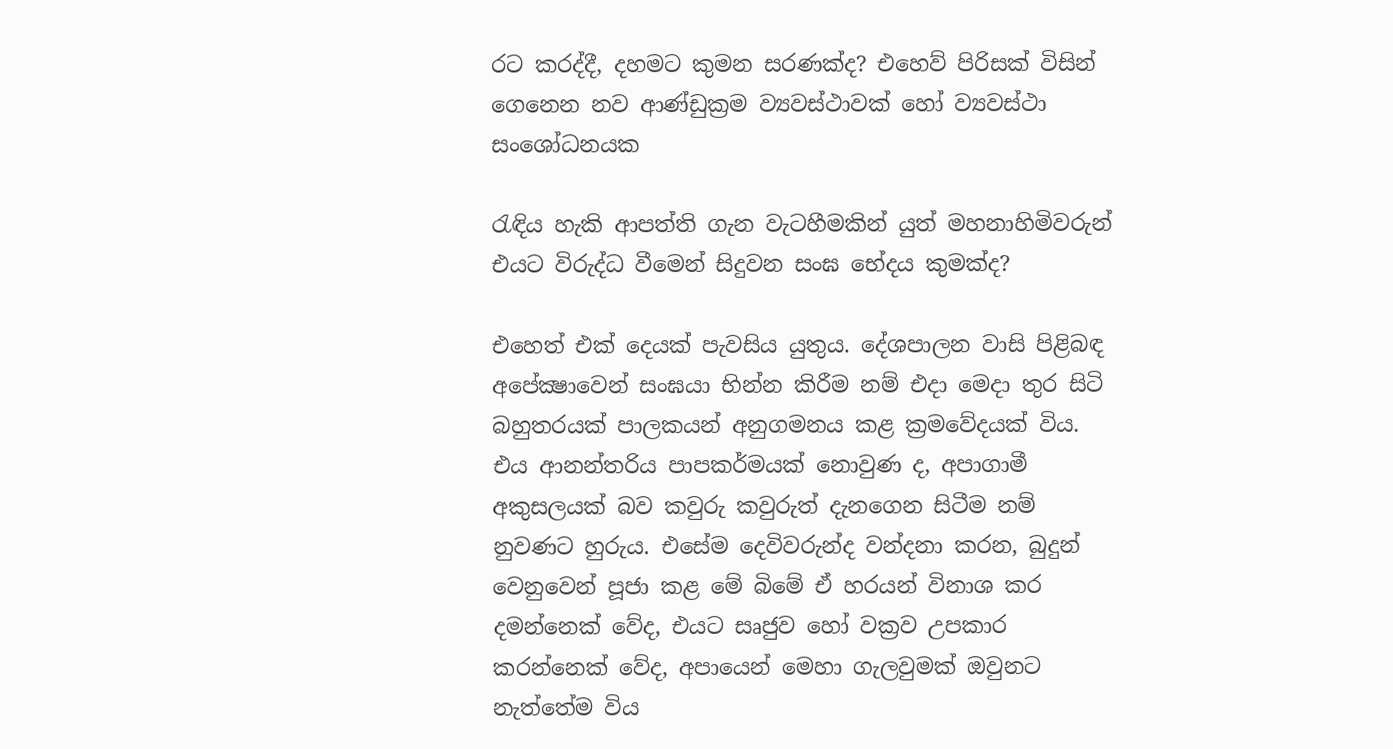රට කරද්දී, දහමට කුමන සරණක්‌ද? එහෙව් පිරිසක්‌ විසින් ගෙනෙන නව ආණ්‌ඩුක්‍රම ව්‍යවස්‌ථාවක්‌ හෝ ව්‍යවස්‌ථා සංශෝධනයක

රැඳිය හැකි ආපත්ති ගැන වැටහීමකින් යුත් මහනාහිමිවරුන් එයට විරුද්ධ වීමෙන් සිදුවන සංඝ භේදය කුමක්‌ද?

එහෙත් එක්‌ දෙයක්‌ පැවසිය යුතුය. දේශපාලන වාසි පිළිබඳ අපේක්‍ෂාවෙන් සංඝයා භින්න කිරීම නම් එදා මෙදා තුර සිටි බහුතරයක්‌ පාලකයන් අනුගමනය කළ ක්‍රමවේදයක්‌ විය. එය ආනන්තරිය පාපකර්මයක්‌ නොවුණ ද, අපාගාමී අකුසලයක්‌ බව කවුරු කවුරුත් දැනගෙන සිටීම නම් නුවණට හුරුය. එසේම දෙවිවරුන්ද වන්දනා කරන, බුදුන් වෙනුවෙන් පූජා කළ මේ බිමේ ඒ හරයන් විනාශ කර දමන්නෙක්‌ වේද, එයට සෘජුව හෝ වක්‍රව උපකාර කරන්නෙක්‌ වේද, අපායෙන් මෙහා ගැලවුමක්‌ ඔවුනට නැත්තේම විය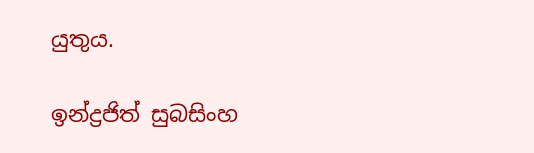යුතුය.

ඉන්ද්‍රජිත් සුබසිංහ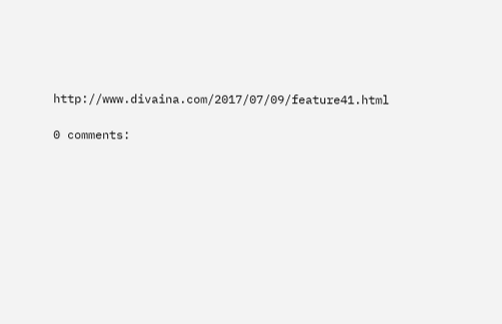http://www.divaina.com/2017/07/09/feature41.html

0 comments: